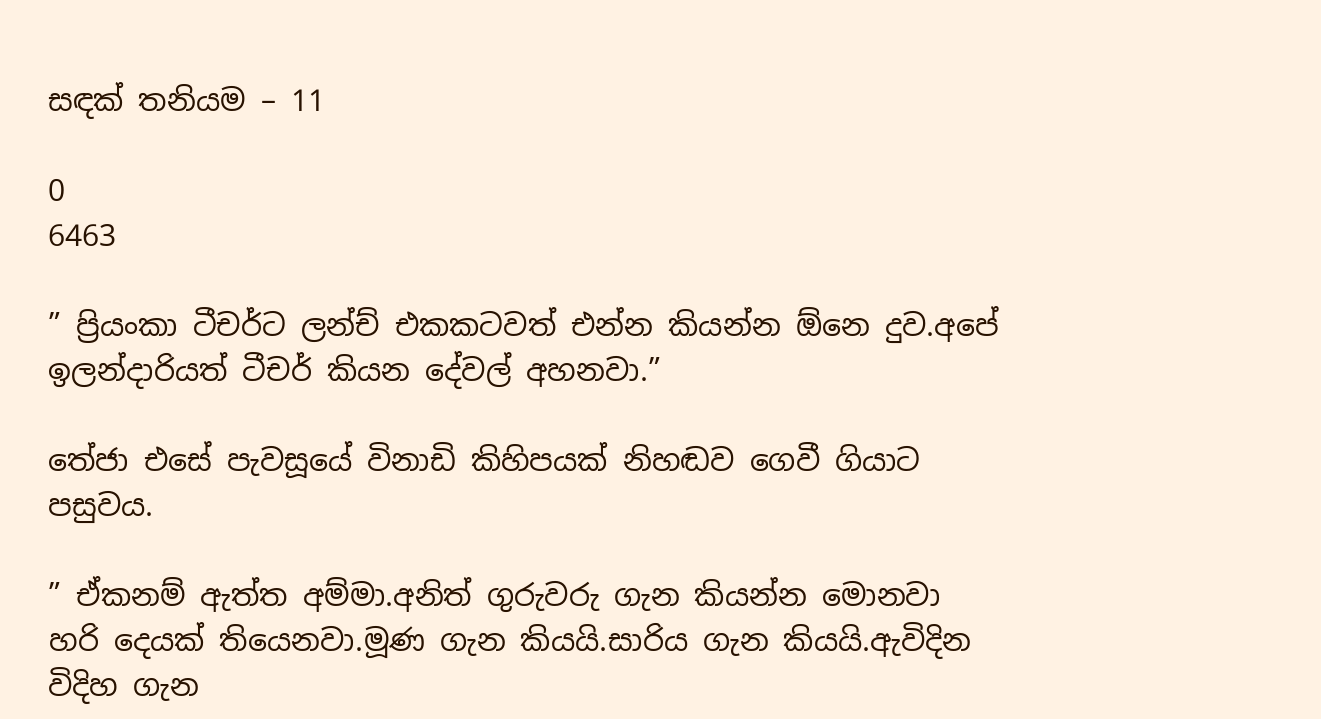සඳක් තනියම – 11

0
6463

” ප්‍රියංකා ටීචර්ට ලන්ච් එකකටවත් එන්න කියන්න ඕනෙ දුව.අපේ ඉලන්දාරියත් ටීචර් කියන දේවල් අහනවා.”

තේජා එසේ පැවසූයේ විනාඩි කිහිපයක් නිහඬව ගෙවී ගියාට පසුවය.

” ඒකනම් ඇත්ත අම්මා.අනිත් ගුරුවරු ගැන කියන්න මොනවා හරි දෙයක් තියෙනවා.මූණ ගැන කියයි.සාරිය ගැන කියයි.ඇවිදින විදිහ ගැන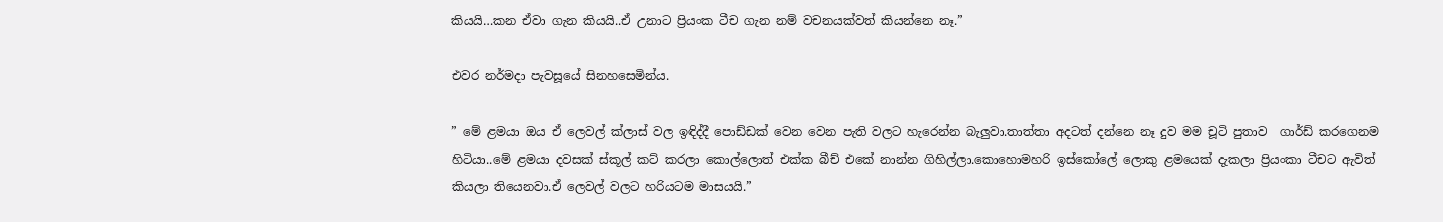කියයි…කන ඒවා ගැන කියයි..ඒ උනාට ප්‍රියංක ටීච ගැන නම් වචනයක්වත් කියන්නෙ නෑ.”

එවර නර්මදා පැවසූයේ සිනහසෙමින්ය.

” මේ ළමයා ඔය ඒ ලෙවල් ක්ලාස් වල ඉඳිද්දී පොඩ්ඩක් වෙන වෙන පැති වලට හැරෙන්න බැලුවා.තාත්තා අදටත් දන්නෙ නෑ දුව මම චූටි පුතාව  ගාර්ඩ් කරගෙනම හිටියා..මේ ළමයා දවසක් ස්කූල් කට් කරලා කොල්ලොත් එක්ක බීච් එකේ නාන්න ගිහිල්ලා.කොහොමහරි ඉස්කෝලේ ලොකු ළමයෙක් දැකලා ප්‍රියංකා ටීචට ඇවිත් කියලා තියෙනවා.ඒ ලෙවල් වලට හරියටම මාසයයි.”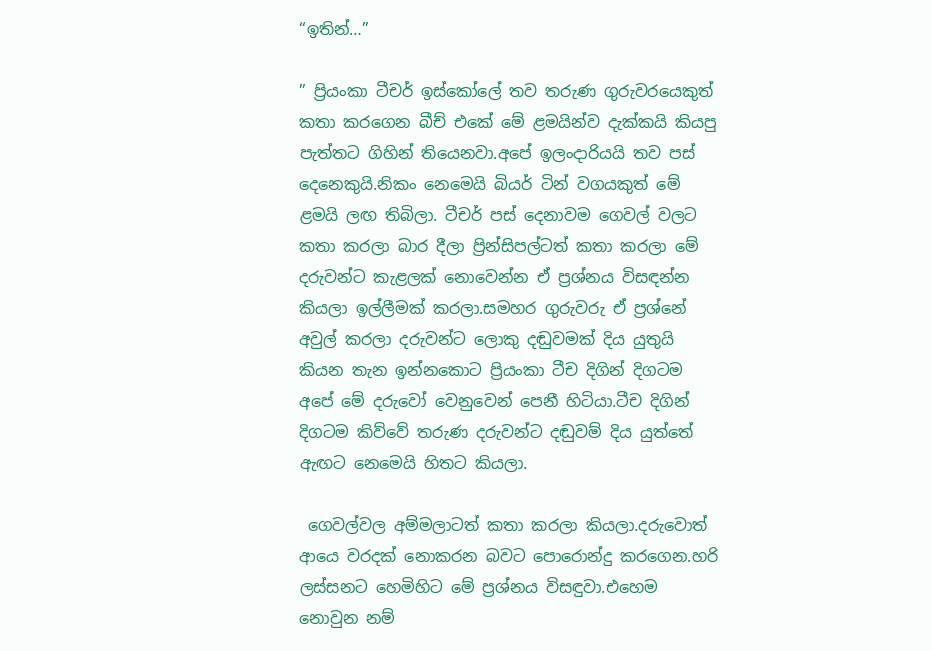“ඉතින්…”

” ප්‍රියංකා ටීචර් ඉස්කෝලේ තව තරුණ ගුරුවරයෙකුත් කතා කරගෙන බීච් එකේ මේ ළමයින්ව දැක්කයි කියපු පැත්තට ගිහින් තියෙනවා.අපේ ඉලංදාරියයි තව පස් දෙනෙකුයි.නිකං නෙමෙයි බියර් ටින් වගයකුත් මේ ළමයි ලඟ තිබිලා. ටීචර් පස් දෙනාවම ගෙවල් වලට කතා කරලා බාර දීලා ප්‍රින්සිපල්ටත් කතා කරලා මේ දරුවන්ට කැළලක් නොවෙන්න ඒ ප්‍රශ්නය විසඳන්න කියලා ඉල්ලීමක් කරලා.සමහර ගුරුවරු ඒ ප්‍රශ්නේ අවුල් කරලා දරුවන්ට ලොකු දඬුවමක් දිය යුතුයි කියන තැන ඉන්නකොට ප්‍රියංකා ටීච දිගින් දිගටම අපේ මේ දරුවෝ වෙනුවෙන් පෙනී හිටියා.ටීච දිගින් දිගටම කිව්වේ තරුණ දරුවන්ට දඬුවම් දිය යුත්තේ ඇඟට නෙමෙයි හිතට කියලා.

 ගෙවල්වල අම්මලාටත් කතා කරලා කියලා.දරුවොත් ආයෙ වරදක් නොකරන බවට පොරොන්දු කරගෙන.හරි ලස්සනට හෙමිහිට මේ ප්‍රශ්නය විසඳුවා.එහෙම නොවුන නම්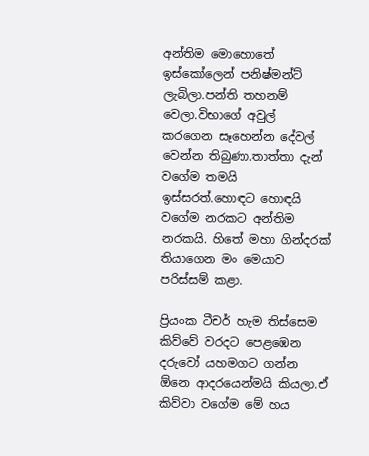අන්තිම මොහොතේ ඉස්කෝලෙන් පනිෂ්මන්ට් ලැබිලා.පන්ති තහනම් වෙලා.විභාගේ අවුල් කරගෙන සෑහෙන්න දේවල් වෙන්න තිබුණා.තාත්තා දැන් වගේම තමයි ඉස්සරත්.හොඳට හොඳයි වගේම නරකට අන්තිම නරකයි. හිතේ මහා ගින්දරක් තියාගෙන මං මෙයාව පරිස්සම් කළා.

ප්‍රියංක ටීචර් හැම තිස්සෙම කිව්වේ වරදට පෙළඹෙන දරුවෝ යහමගට ගන්න ඕනෙ ආදරයෙන්මයි කියලා.ඒ කිව්වා වගේම මේ හය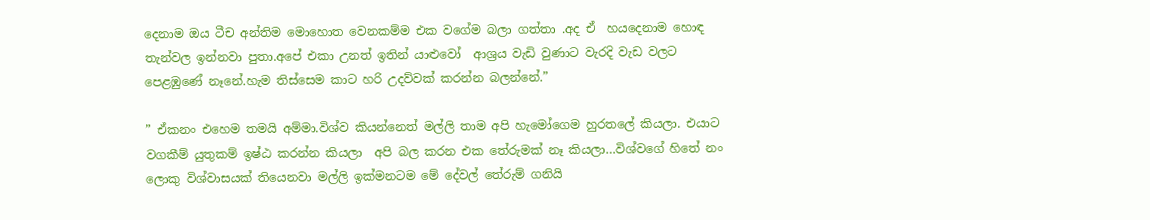දෙනාම ඔය ටීච අන්තිම මොහොත වෙනකම්ම එක වගේම බලා ගත්තා .අද ඒ  හයදෙනාම හොඳ තැන්වල ඉන්නවා පුතා.අපේ එකා උනත් ඉතින් යාළුවෝ  ආශ්‍රය වැඩි වුණාට වැරදි වැඩ වලට පෙළඹුණේ නෑනේ.හැම තිස්සෙම කාට හරි උදව්වක් කරන්න බලන්නේ.”

” ඒකනං එහෙම තමයි අම්මා.විශ්ව කියන්නෙත් මල්ලි තාම අපි හැමෝගෙම හුරතලේ කියලා. එයාට  වගකීම් යුතුකම් ඉෂ්ඨ කරන්න කියලා  අපි බල කරන එක තේරුමක් නෑ කියලා…විශ්වගේ හිතේ නං ලොකු විශ්වාසයක් තියෙනවා මල්ලි ඉක්මනටම මේ දේවල් තේරුම් ගනියි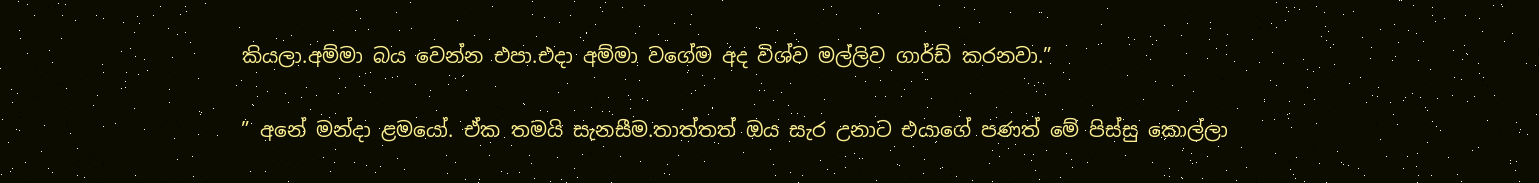කියලා.අම්මා බය වෙන්න එපා.එදා අම්මා වගේම අද විශ්ව මල්ලිව ගාර්ඩ් කරනවා.”

” අනේ මන්දා ළමයෝ. ඒක තමයි සැනසීම.තාත්තත් ඔය සැර උනාට එයාගේ පණත් මේ පිස්සු කොල්ලා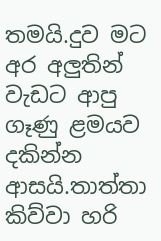තමයි.දුව මට අර අලුතින් වැඩට ආපු ගෑණු ළමයව දකින්න ආසයි.තාත්තා කිව්වා හරි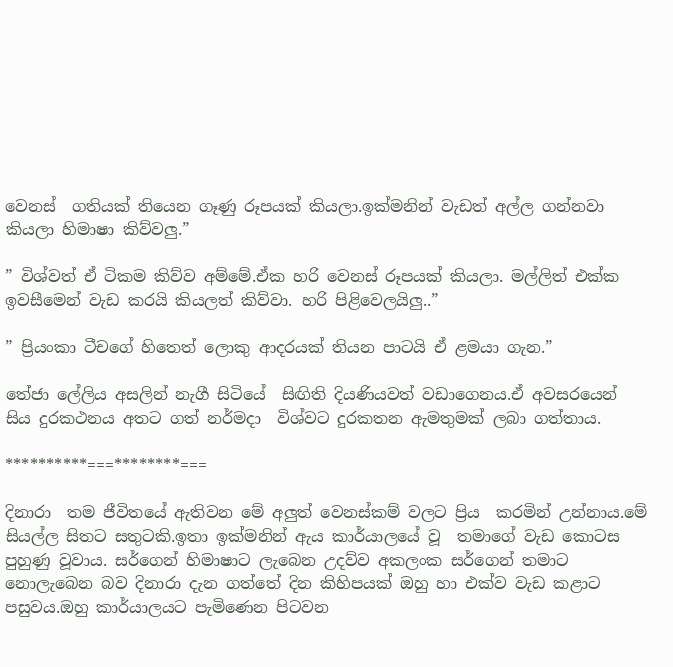වෙනස්  ගතියක් තියෙන ගෑණු රූපයක් කියලා.ඉක්මනින් වැඩත් අල්ල ගන්නවා කියලා හිමාෂා කිව්වලු.”

” විශ්වත් ඒ ටිකම කිව්ව අම්මේ.ඒක හරි වෙනස් රූපයක් කියලා. මල්ලිත් එක්ක ඉවසීමෙන් වැඩ කරයි කියලත් කිව්වා. හරි පිළිවෙලයිලු..”

” ප්‍රියංකා ටීචගේ හිතෙත් ලොකු ආදරයක් තියන පාටයි ඒ ළමයා ගැන.”

තේජා ලේලිය අසලින් නැගී සිටියේ  සිඟිති දියණියවත් වඩාගෙනය.ඒ අවසරයෙන් සිය දුරකථනය අතට ගත් නර්මදා  විශ්වට දුරකතන ඇමතුමක් ලබා ගත්තාය.

**********===********===

දිනාරා  තම ජීවිතයේ ඇතිවන මේ අලුත් වෙනස්කම් වලට ප්‍රිය  කරමින් උන්නාය.මේ සියල්ල සිතට සතුටකි.ඉතා ඉක්මනින් ඇය කාර්යාලයේ වූ  තමාගේ වැඩ කොටස පුහුණු වූවාය. සර්ගෙන් හිමාෂාට ලැබෙන උදව්ව අකලංක සර්ගෙන් තමාට නොලැබෙන බව දිනාරා දැන ගත්තේ දින කිහිපයක් ඔහු හා එක්ව වැඩ කළාට පසුවය.ඔහු කාර්යාලයට පැමිණෙන පිටවන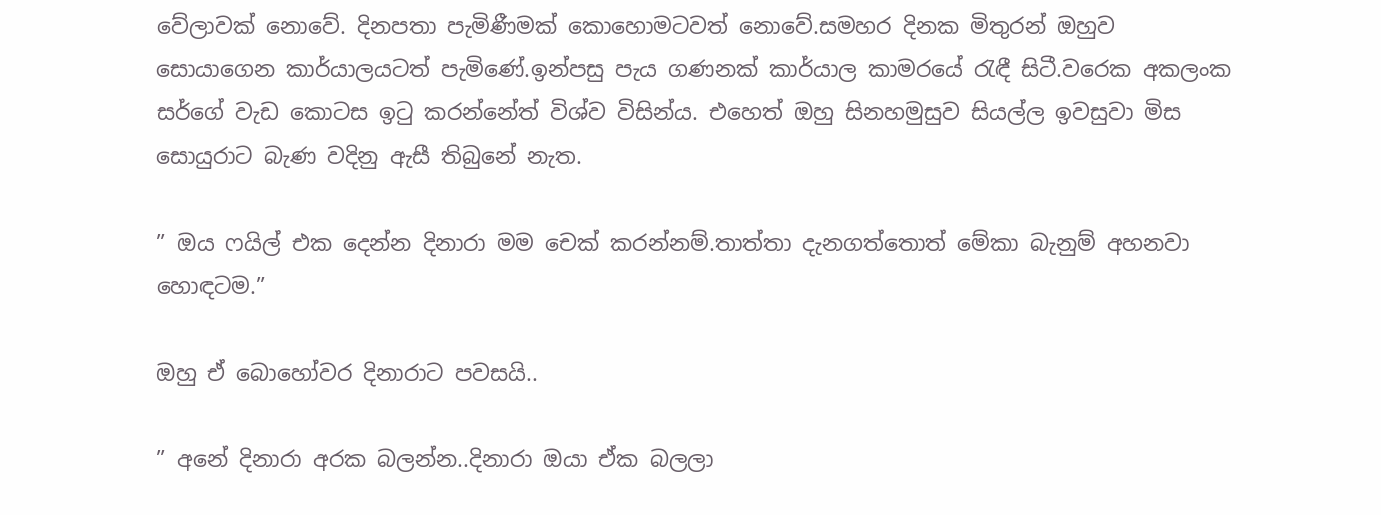වේලාවක් නොවේ. දිනපතා පැමිණීමක් කොහොමටවත් නොවේ.සමහර දිනක මිතුරන් ඔහුව සොයාගෙන කාර්යාලයටත් පැමිණේ.ඉන්පසු පැය ගණනක් කාර්යාල කාමරයේ රැඳී සිටී.වරෙක අකලංක සර්ගේ වැඩ කොටස ඉටු කරන්නේත් විශ්ව විසින්ය. එහෙත් ඔහු සිනහමුසුව සියල්ල ඉවසුවා මිස සොයුරාට බැණ වදිනු ඇසී තිබුනේ නැත.

” ඔය ෆයිල් එක දෙන්න දිනාරා මම චෙක් කරන්නම්.තාත්තා දැනගත්තොත් මේකා බැනුම් අහනවා හොඳටම.”

ඔහු ඒ බොහෝවර දිනාරාට පවසයි..

” අනේ දිනාරා අරක බලන්න..දිනාරා ඔයා ඒක බලලා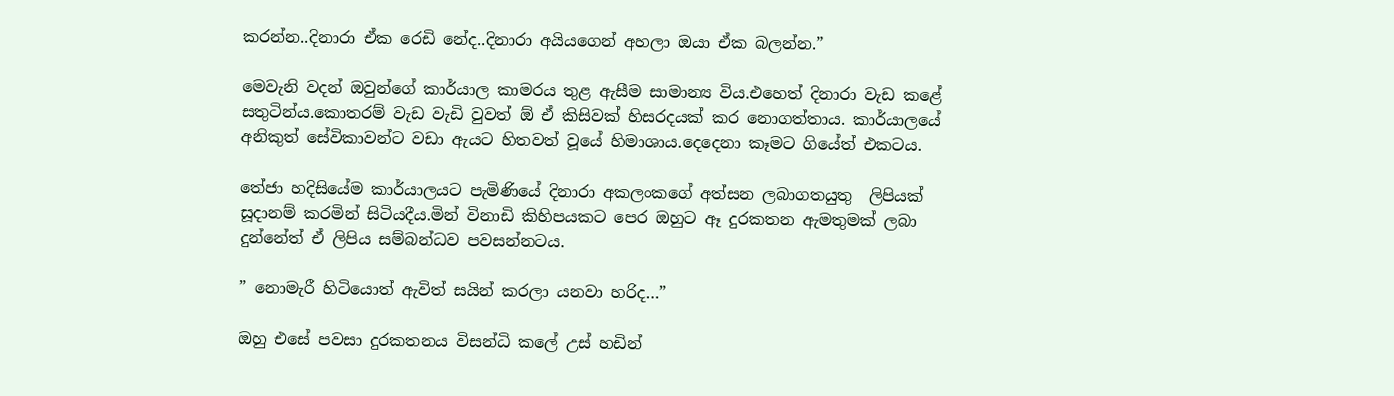කරන්න..දිනාරා ඒක රෙඩි නේද..දිනාරා අයියගෙන් අහලා ඔයා ඒක බලන්න.”

මෙවැනි වදන් ඔවුන්ගේ කාර්යාල කාමරය තුළ ඇසීම සාමාන්‍ය විය.එහෙත් දිනාරා වැඩ කළේ සතුටින්ය.කොතරම් වැඩ වැඩි වුවත් ඕ ඒ කිසිවක් හිසරදයක් කර නොගත්තාය. කාර්යාලයේ අනිකුත් සේවිකාවන්ට වඩා ඇයට හිතවත් වූයේ හිමාශාය.දෙදෙනා කෑමට ගියේත් එකටය.

තේජා හදිසියේම කාර්යාලයට පැමිණියේ දිනාරා අකලංකගේ අත්සන ලබාගතයුතු  ලිපියක් සූදානම් කරමින් සිටියදීය.මින් විනාඩි කිහිපයකට පෙර ඔහුට ඈ දුරකතන ඇමතුමක් ලබා දුන්නේත් ඒ ලිපිය සම්බන්ධව පවසන්නටය.

” නොමැරී හිටියොත් ඇවිත් සයින් කරලා යනවා හරිද…”

ඔහු එසේ පවසා දුරකතනය විසන්ධි කලේ උස් හඩින්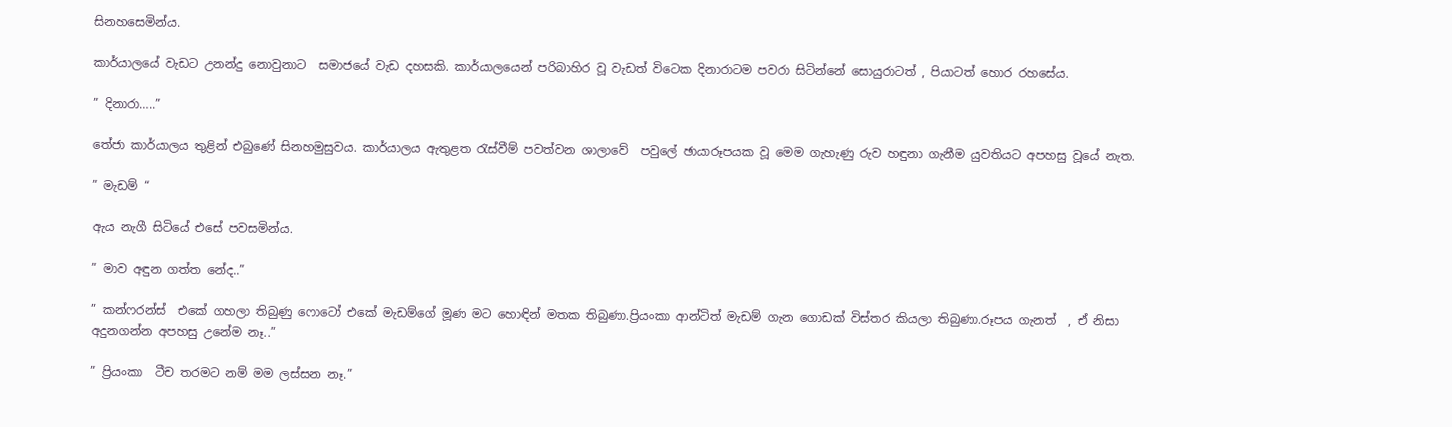සිනහසෙමින්ය.

කාර්යාලයේ වැඩට උනන්දු නොවුනාට  සමාජයේ වැඩ දහසකි. කාර්යාලයෙන් පරිබාහිර වූ වැඩත් විටෙක දිනාරාටම පවරා සිටින්නේ සොයුරාටත් , පියාටත් හොර රහසේය.

” දිනාරා…..”

තේජා කාර්යාලය තුළින් එබුණේ සිනහමුසුවය. කාර්යාලය ඇතුළත රැස්වීම් පවත්වන ශාලාවේ  පවුලේ ඡායාරූපයක වූ මෙම ගැහැණු රුව හඳුනා ගැනීම යුවතියට අපහසු වූයේ නැත.

” මැඩම් “

ඇය නැගී සිටියේ එසේ පවසමින්ය.

” මාව අඳුන ගත්ත නේද..”

” කන්ෆරන්ස්  එකේ ගහලා තිබුණු ෆොටෝ එකේ මැඩම්ගේ මූණ මට හොඳින් මතක තිබුණා.ප්‍රියංකා ආන්ටිත් මැඩම් ගැන ගොඩක් විස්තර කියලා තිබුණා.රූපය ගැනත්  , ඒ නිසා  අදුනගන්න අපහසු උනේම නෑ..”

” ප්‍රියංකා  ටීච තරමට නම් මම ලස්සන නෑ.”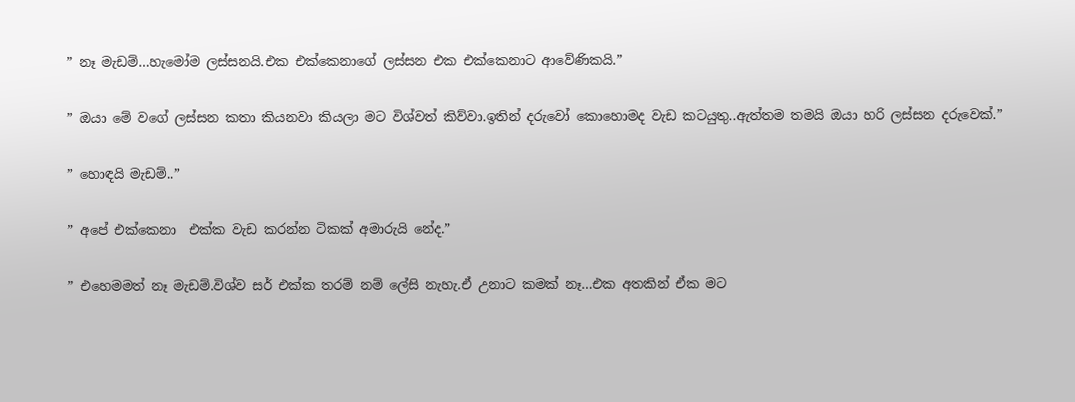” නෑ මැඩම්…හැමෝම ලස්සනයි.එක එක්කෙනාගේ ලස්සන එක එක්කෙනාට ආවේණිකයි.”

” ඔයා මේ වගේ ලස්සන කතා කියනවා කියලා මට විශ්වත් කිව්වා.ඉතින් දරුවෝ කොහොමද වැඩ කටයුතු..ඇත්තම තමයි ඔයා හරි ලස්සන දරුවෙක්.”

” හොඳයි මැඩම්..”

” අපේ එක්කෙනා  එක්ක වැඩ කරන්න ටිකක් අමාරුයි නේද.”

” එහෙමමත් නෑ මැඩම්.විශ්ව සර් එක්ක තරම් නම් ලේසි නැහැ.ඒ උනාට කමක් නෑ…එක අතකින් ඒක මට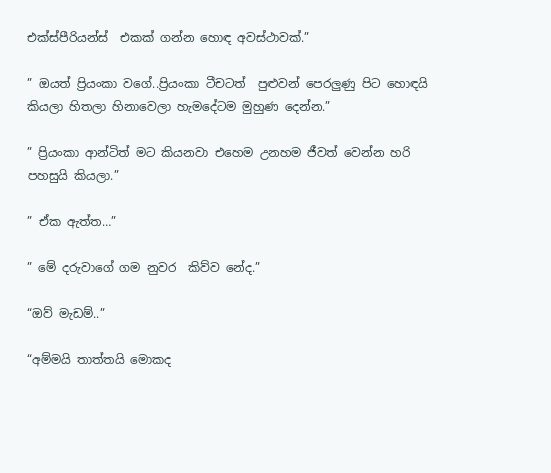එක්ස්පීරියන්ස්  එකක් ගන්න හොඳ අවස්ථාවක්.”

” ඔයත් ප්‍රියංකා වගේ..ප්‍රියංකා ටීචටත්  පුළුවන් පෙරලුණු පිට හොඳයි කියලා හිතලා හිනාවෙලා හැමදේටම මුහුණ දෙන්න.”

” ප්‍රියංකා ආන්ටිත් මට කියනවා එහෙම උනහම ජීවත් වෙන්න හරි පහසුයි කියලා.”

” ඒක ඇත්ත…”

” මේ දරුවාගේ ගම නුවර  කිව්ව නේද.”

“ඔව් මැඩම්..”

“අම්මයි තාත්තයි මොකද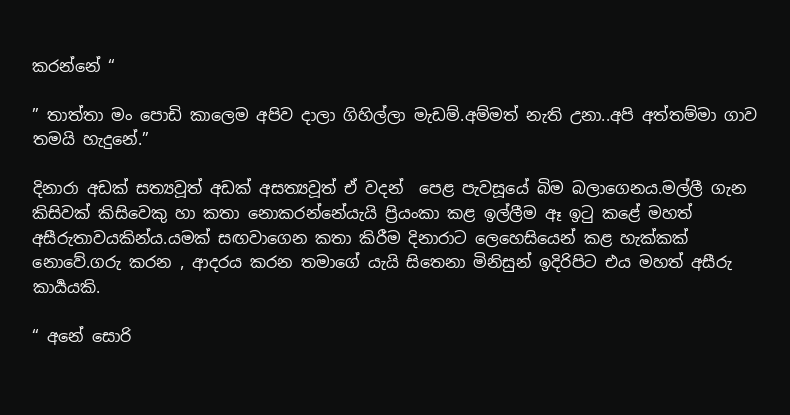කරන්නේ “

” තාත්තා මං පොඩි කාලෙම අපිව දාලා ගිහිල්ලා මැඩම්.අම්මත් නැති උනා..අපි අත්තම්මා ගාව තමයි හැදුනේ.”

දිනාරා අඩක් සත්‍යවූත් අඩක් අසත්‍යවූත් ඒ වදන්  පෙළ පැවසූයේ බිම බලාගෙනය.මල්ලී ගැන කිසිවක් කිසිවෙකු හා කතා නොකරන්නේයැයි ප්‍රියංකා කළ ඉල්ලීම ඈ ඉටු කළේ මහත් අසීරුතාවයකින්ය.යමක් සඟවාගෙන කතා කිරීම දිනාරාට ලෙහෙසියෙන් කළ හැක්කක් නොවේ.ගරු කරන , ආදරය කරන තමාගේ යැයි සිතෙනා මිනිසුන් ඉදිරිපිට එය මහත් අසීරු කාර්‍යයකි.

“ අනේ සොරි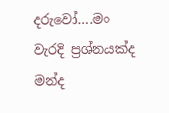දරුවෝ….මං වැරදි ප්‍රශ්නයක්ද මන්ද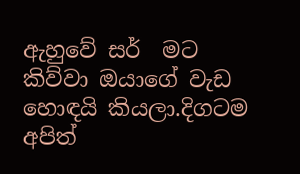ඇහුවේ සර්  මට කිව්වා ඔයාගේ වැඩ හොඳයි කියලා.දිගටම අපිත්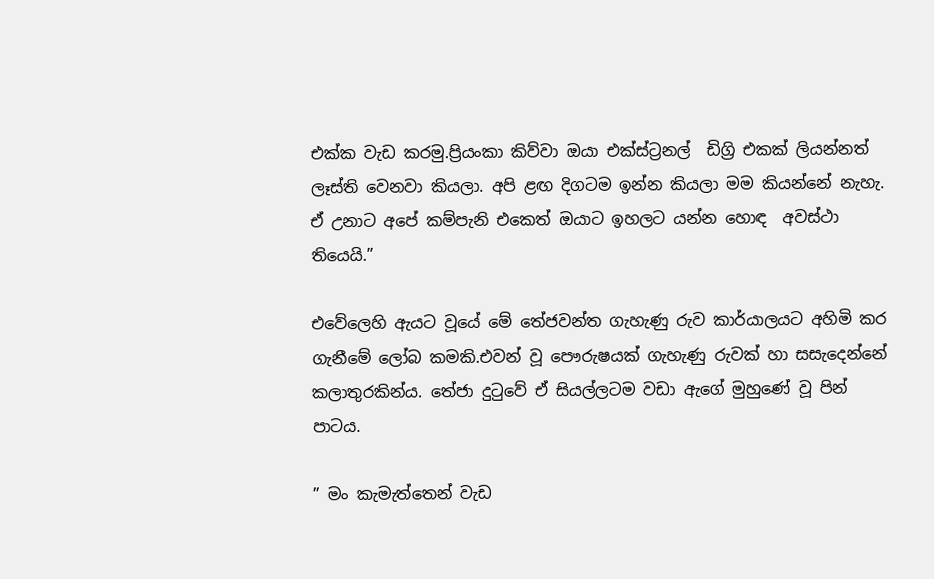එක්ක වැඩ කරමු.ප්‍රියංකා කිව්වා ඔයා එක්ස්ට්‍රනල්  ඩිග්‍රි එකක් ලියන්නත් ලෑස්ති වෙනවා කියලා. අපි ළඟ දිගටම ඉන්න කියලා මම කියන්නේ නැහැ. ඒ උනාට අපේ කම්පැනි එකෙත් ඔයාට ඉහලට යන්න හොඳ  අවස්ථා තියෙයි.”

එවේලෙහි ඇයට වූයේ මේ තේජවන්ත ගැහැණු රුව කාර්යාලයට අහිමි කර ගැනීමේ ලෝබ කමකි.එවන් වූ පෞරුෂයක් ගැහැණු රුවක් හා සසැදෙන්නේ කලාතුරකින්ය. තේජා දුටුවේ ඒ සියල්ලටම වඩා ඇගේ මුහුණේ වූ පින් පාටය.

” මං කැමැත්තෙන් වැඩ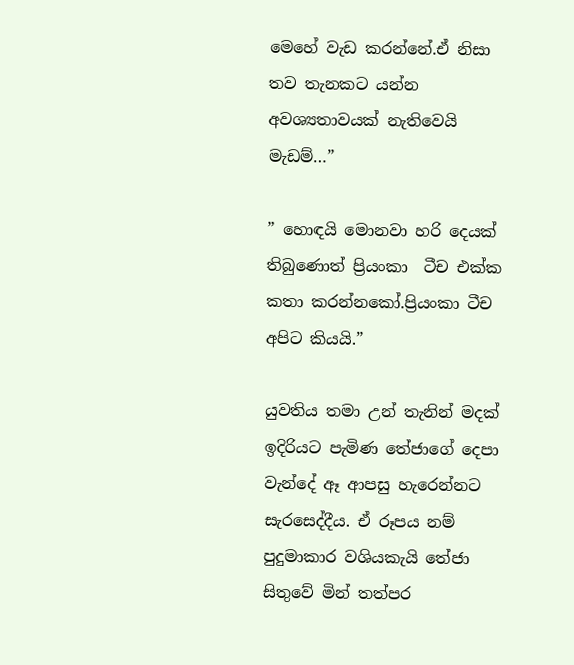මෙහේ වැඩ කරන්නේ.ඒ නිසා තව තැනකට යන්න අවශ්‍යතාවයක් නැතිවෙයි මැඩම්…”

” හොඳයි මොනවා හරි දෙයක් තිබුණොත් ප්‍රියංකා  ටීච එක්ක කතා කරන්නකෝ.ප්‍රියංකා ටීච අපිට කියයි.”

යුවතිය තමා උන් තැනින් මදක් ඉදිරියට පැමිණ තේජාගේ දෙපා වැන්දේ ඈ ආපසු හැරෙන්නට සැරසෙද්දීය. ඒ රූපය නම් පුදුමාකාර වශියකැයි තේජා සිතුවේ මින් තත්පර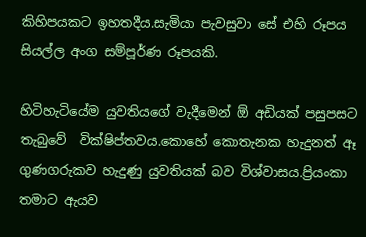කිහිපයකට ඉහතදීය.සැමියා පැවසුවා සේ එහි රූපය සියල්ල අංග සම්පූර්ණ රූපයකි.

හිටිහැටියේම යුවතියගේ වැදීමෙන් ඕ අඩියක් පසුපසට තැබුවේ  වික්ෂිප්තවය.කොහේ කොතැනක හැදුනත් ඈ ගුණගරුකව හැදුණු යුවතියක් බව විශ්වාසය.ප්‍රියංකා තමාට ඇයව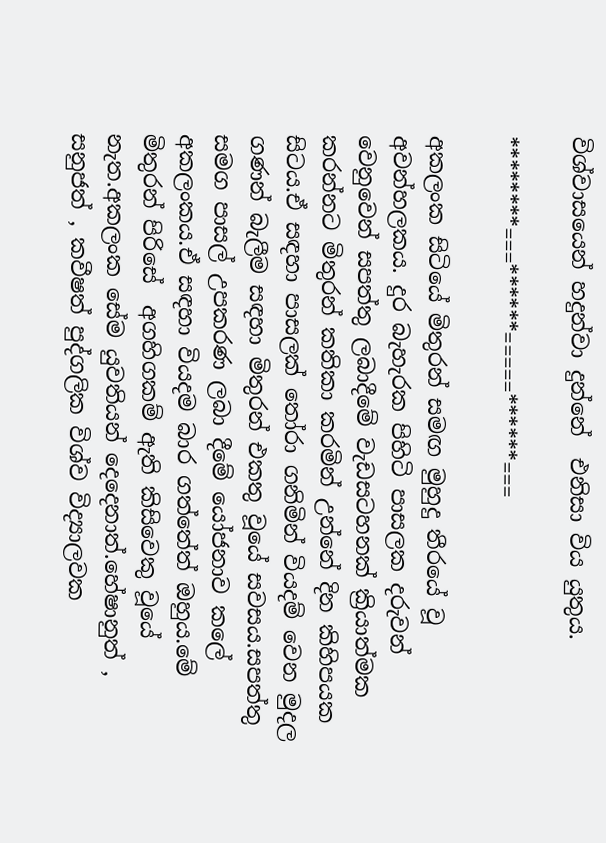විශ්වාසයෙන් හදුන්වා දුන්නේ  එනිසා විය යුතුය.

********===******=====******===

අකලංක සිටියේ මිතුරන් සමඟ මුහුදු තීරයේ වූ අවන්හලකය. දුර බැහැරක පිහිටි පාසලක දරුවන් වෙනුවෙන් සපත්තු ලබාදීමේ වැඩසටහනක් ක්‍රියාත්මක කරන්නට මිතුරන් කතිකා කරමින් උන්නේ දින කිහිපයක සිටය.ඒ සඳහා පාසලක් තෝරා ගනිමින් වියදම් වෙන මුදල ගණන් බැලීම සඳහා මිතුරන් එකතු වූයේ සවසය.සපත්තු සමග පාසල් උපකරණ ලබා දීමේ යෝජනාව කලේ අකලංකය.ඒ සඳහා වියදම බාර ගත්තේත් ඔහුය.මේ මිතුරන් පිරිසේ  අගහිගකම් ඇති කිසිවෙකු වූයේ නැත.අකලංක සේම යුවතියන් දෙදෙනාත්.හේෂානුත් , සනුජත් , කවීෂත් පුද්ගලික විශ්ව විද්‍යාලවක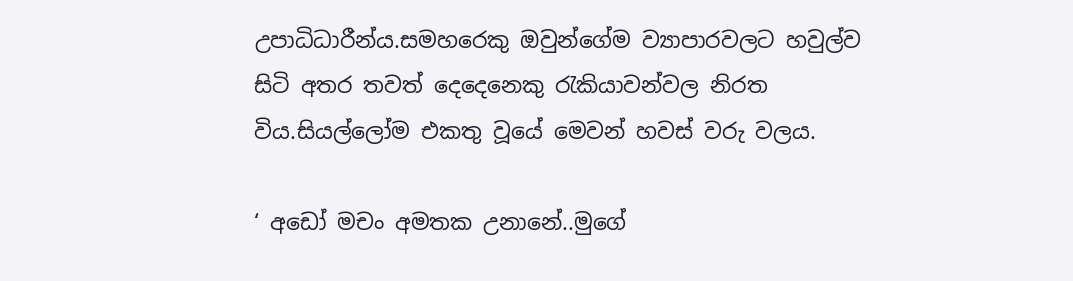උපාධිධාරීන්ය.සමහරෙකු ඔවුන්ගේම ව්‍යාපාරවලට හවුල්ව  සිටි අතර තවත් දෙදෙනෙකු රැකියාවන්වල නිරත විය.සියල්ලෝම එකතු වූයේ මෙවන් හවස් වරු වලය.

‘ අඩෝ මචං අමතක උනානේ..මුගේ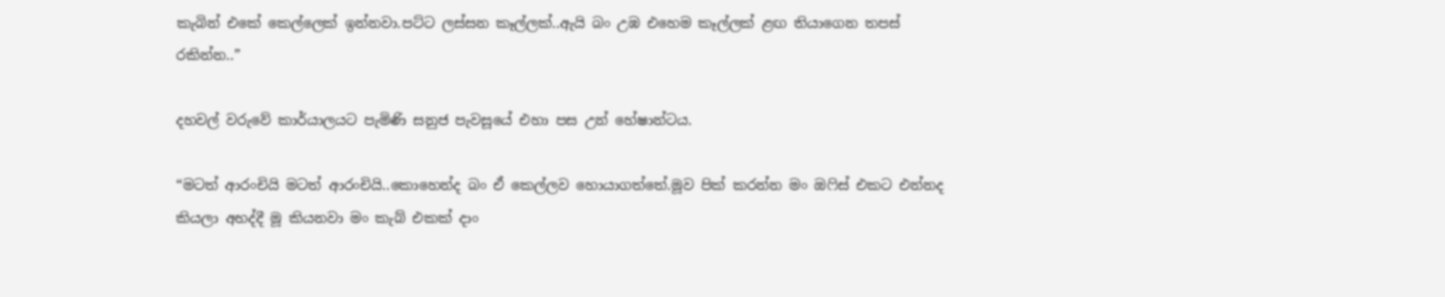කැබින් එකේ කෙල්ලෙක් ඉන්නවා.පට්ට ලස්සන කෑල්ලක්..ඇයි බං උඹ එහෙම කෑල්ලක් ළඟ තියාගෙන තපස් රකින්න..”

දහවල් වරුවේ කාර්යාලයට පැමිණි සනුජ පැවසූයේ එහා පස උන් හේෂාන්ටය.

“මටත් ආරංචියි මටත් ආරංචියි..කොහෙන්ද බං ඒ කෙල්ලව හොයාගත්තේ.මූව පික් කරන්න මං ඔෆිස් එකට එන්නද කියලා අහද්දී මූ කියනවා මං කැබ් එකක් දාං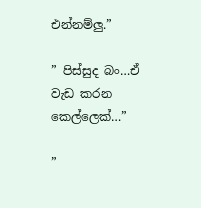එන්නම්ලු.”

” පිස්සුද බං…ඒ වැඩ කරන කෙල්ලෙක්…”

”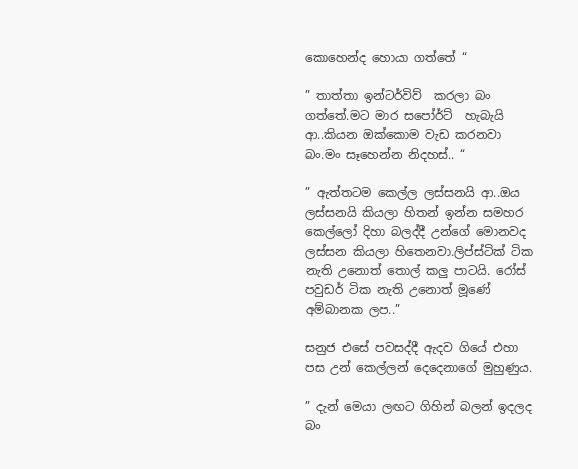කොහෙන්ද හොයා ගත්තේ “

” තාත්තා ඉන්ටර්විව්  කරලා බං ගත්තේ.මට මාර සපෝර්ට්  හැබැයි ආ..කියන ඔක්කොම වැඩ කරනවා බං.මං සෑහෙන්න නිදහස්.. “

” ඇත්තටම කෙල්ල ලස්සනයි ආ..ඔය ලස්සනයි කියලා හිතන් ඉන්න සමහර කෙල්ලෝ දිහා බලද්දී උන්ගේ මොනවද ලස්සන කියලා හිතෙනවා.ලිප්ස්ටික් ටික නැති උනොත් තොල් කලු පාටයි. රෝස් පවුඩර් ටික නැති උනොත් මූණේ අම්බානක ලප..”

සනුජ එසේ පවසද්දී ඇදව ගියේ එහා පස උන් කෙල්ලන් දෙදෙනාගේ මුහුණුය.

” දැන් මෙයා ලඟට ගිහින් බලන් ඉදලද බං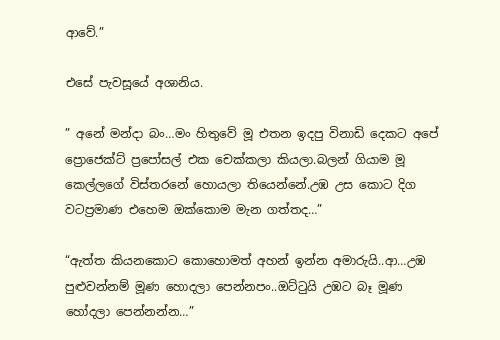ආවේ.”

එසේ පැවසූයේ අශානිය.

” අනේ මන්දා බං…මං හිතුවේ මූ එතන ඉදපු විනාඩි දෙකට අපේ ප්‍රොජෙක්ට් ප්‍රපෝසල් එක චෙක්කලා කියලා.බලන් ගියාම මූ කෙල්ලගේ විස්තරනේ හොයලා තියෙන්නේ.උඹ උස කොට දිග වටප්‍රමාණ එහෙම ඔක්කොම මැන ගත්තද…”

“ඇත්ත කියනකොට කොහොමත් අහන් ඉන්න අමාරුයි..ආ…උඹ පුළුවන්නම් මූණ හොදලා පෙන්නපං..ඔට්ටුයි උඹට බෑ මූණ හෝදලා පෙන්නන්න…”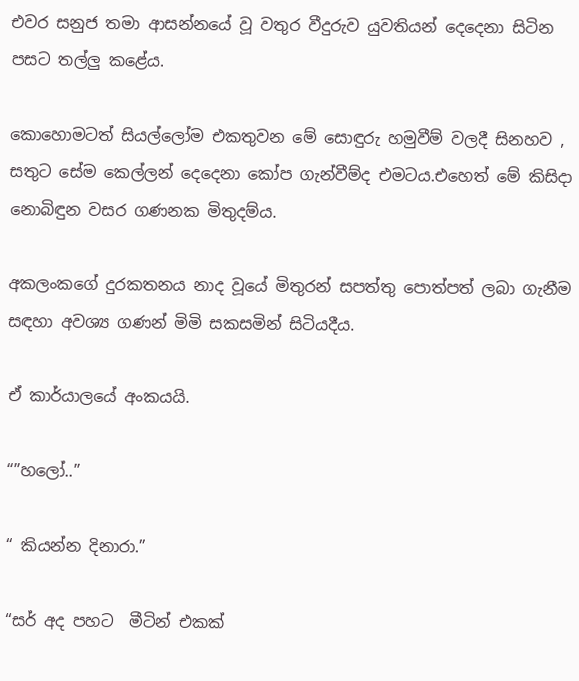එවර සනුජ තමා ආසන්නයේ වූ වතුර වීදුරුව යුවතියන් දෙදෙනා සිටින පසට තල්ලු කළේය.

කොහොමටත් සියල්ලෝම එකතුවන මේ සොඳුරු හමුවීම් වලදී සිනහව , සතුට සේම කෙල්ලන් දෙදෙනා කෝප ගැන්වීම්ද එමටය.එහෙත් මේ කිසිදා නොබිඳුන වසර ගණනක මිතුදම්ය.

අකලංකගේ දුරකතනය නාද වූයේ මිතුරන් සපත්තු පොත්පත් ලබා ගැනීම සඳහා අවශ්‍ය ගණන් මිමි සකසමින් සිටියදීය.

ඒ කාර්යාලයේ අංකයයි.

“”හලෝ..”

“ කියන්න දිනාරා.”

“සර් අද පහට  මීටින් එකක්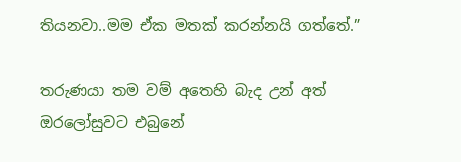තියනවා..මම ඒක මතක් කරන්නයි ගත්තේ.”

තරුණයා තම වම් අතෙහි බැද උන් අත් ඔරලෝසුවට එබුනේ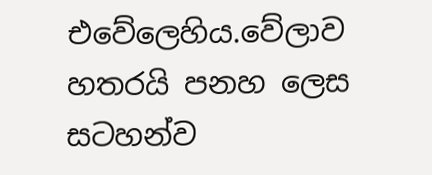එවේලෙහිය.වේලාව හතරයි පනහ ලෙස සටහන්ව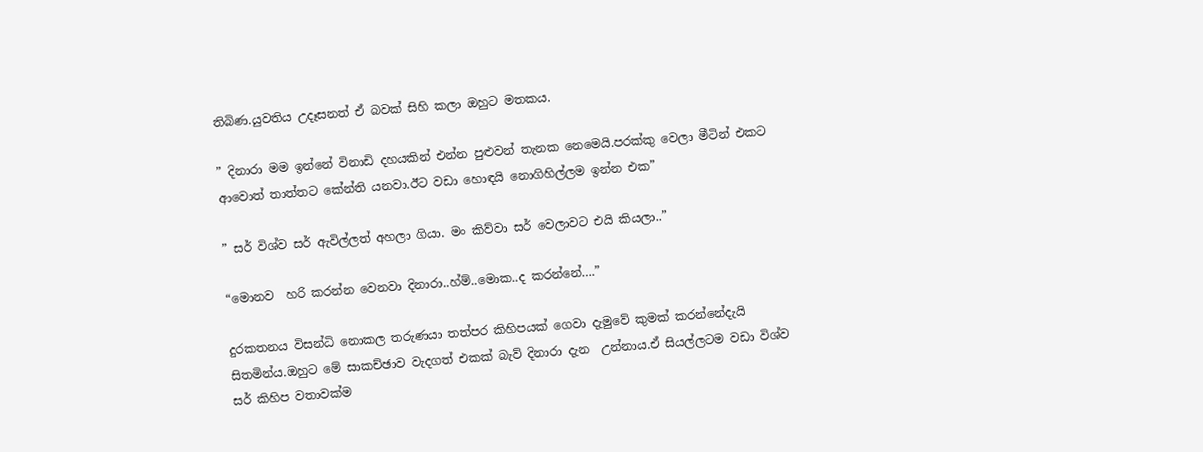තිබිණ.යුවතිය උදෑසනත් ඒ බවක් සිහි කලා ඔහුට මතකය.

” දිනාරා මම ඉන්නේ විනාඩි දහයකින් එන්න පුළුවන් තැනක නෙමෙයි.පරක්කු වෙලා මීටින් එකට ආවොත් තාත්තට කේන්ති යනවා.ඊට වඩා හොඳයි නොගිහිල්ලම ඉන්න එක”

” සර් විශ්ව සර් ඇවිල්ලත් අහලා ගියා. මං කිව්වා සර් වෙලාවට එයි කියලා..”

“මොනව  හරි කරන්න වෙනවා දිනාරා..හ්ම්..මොක..ද කරන්නේ….”

දුරකතනය විසන්ධි නොකල තරුණයා තත්පර කිහිපයක් ගෙවා දැමුවේ කුමක් කරන්නේදැයි සිතමින්ය.ඔහුට මේ සාකච්ඡාව වැදගත් එකක් බැව් දිනාරා දැන  උන්නාය.ඒ සියල්ලටම වඩා විශ්ව සර් කිහිප වතාවක්ම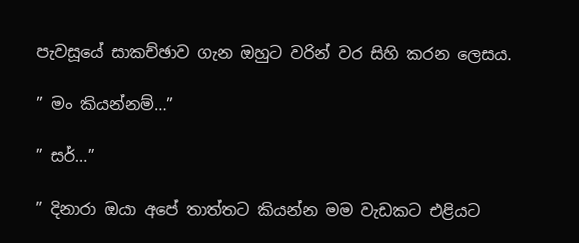පැවසූයේ සාකච්ඡාව ගැන ඔහුට වරින් වර සිහි කරන ලෙසය.

” මං කියන්නම්…”

” සර්…”

” දිනාරා ඔයා අපේ තාත්තට කියන්න මම වැඩකට එළියට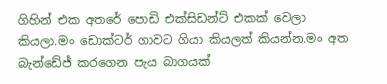ගිහින් එක අතරේ පොඩි එක්සිඩන්ට් එකක් වෙලා කියලා.මං ඩොක්ටර් ගාවට ගියා කියලත් කියන්න.මං අත බැන්ඩේජ් කරගෙන පැය බාගයක්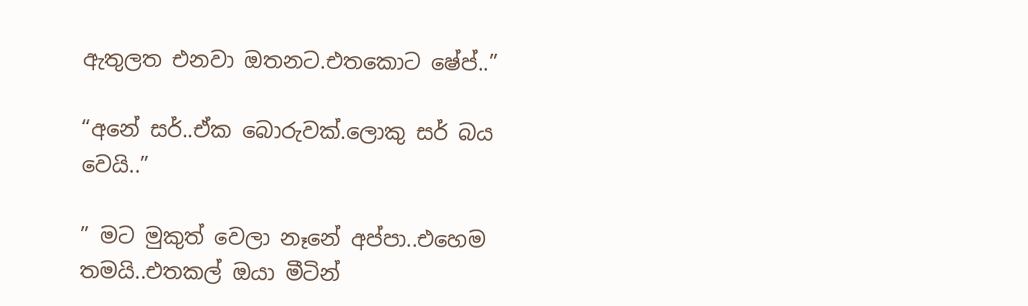ඇතුලත එනවා ඔතනට.එතකොට ෂේප්..”

“අනේ සර්..ඒක බොරුවක්.ලොකු සර් බය වෙයි..”

” මට මුකුත් වෙලා නෑනේ අප්පා..එහෙම තමයි..එතකල් ඔයා මීටින්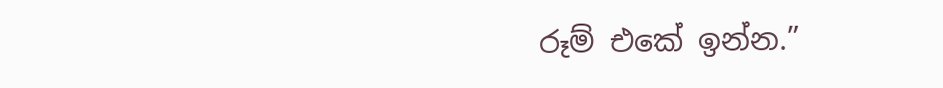රූම් එකේ ඉන්න.”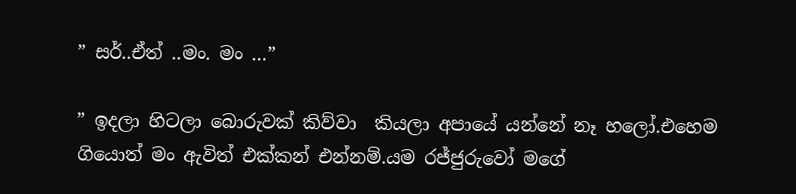” සර්..ඒත් ..මං. මං …”

” ඉදලා හිටලා බොරුවක් කිව්වා  කියලා අපායේ යන්නේ නෑ හලෝ.එහෙම ගියොත් මං ඇවිත් එක්කන් එන්නම්.යම රජ්ජුරුවෝ මගේ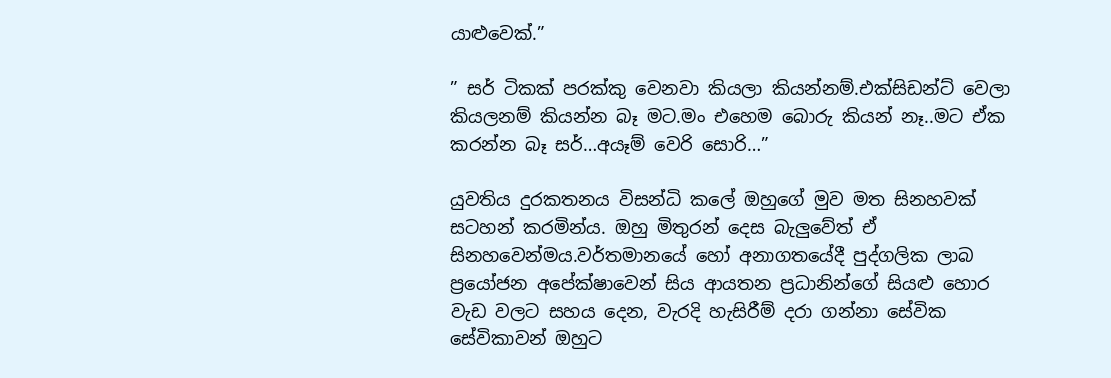යාළුවෙක්.”

” සර් ටිකක් පරක්කු වෙනවා කියලා කියන්නම්.එක්සිඩන්ට් වෙලා කියලනම් කියන්න බෑ මට.මං එහෙම බොරු කියන් නෑ..මට ඒක කරන්න බෑ සර්…අයෑම් වෙරි සොරි…”

යුවතිය දුරකතනය විසන්ධි කලේ ඔහුගේ මුව මත සිනහවක් සටහන් කරමින්ය. ඔහු මිතුරන් දෙස බැලුවේත් ඒ සිනහවෙන්මය.වර්තමානයේ හෝ අනාගතයේදී පුද්ගලික ලාබ ප්‍රයෝජන අපේක්ෂාවෙන් සිය ආයතන ප්‍රධානින්ගේ සියළු හොර වැඩ වලට සහය දෙන, වැරදි හැසිරීම් දරා ගන්නා සේවික සේවිකාවන් ඔහුට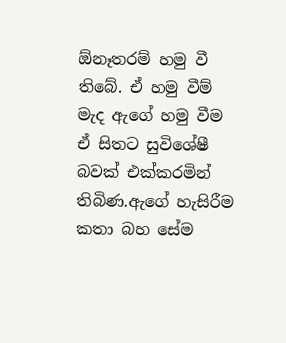ඕනෑතරම් හමු වී තිබේ. ඒ හමු වීම් මැද ඇගේ හමු වීම ඒ සිතට සුවිශේෂී බවක් එක්කරමින් තිබිණ.ඇගේ හැසිරීම කතා බහ සේම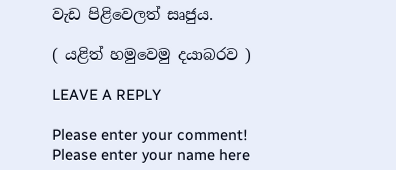වැඩ පිළිවෙලත් සෘජුය.

( යළිත් හමුවෙමු දයාබරව )

LEAVE A REPLY

Please enter your comment!
Please enter your name here